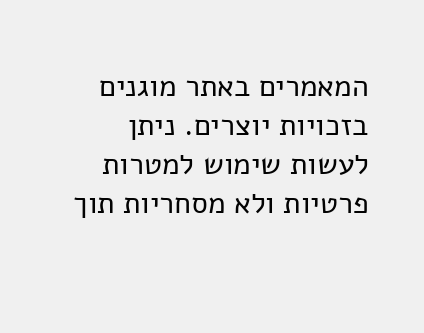המאמרים באתר מוגנים בזכויות יוצרים. ניתן לעשות שימוש למטרות פרטיות ולא מסחריות תוך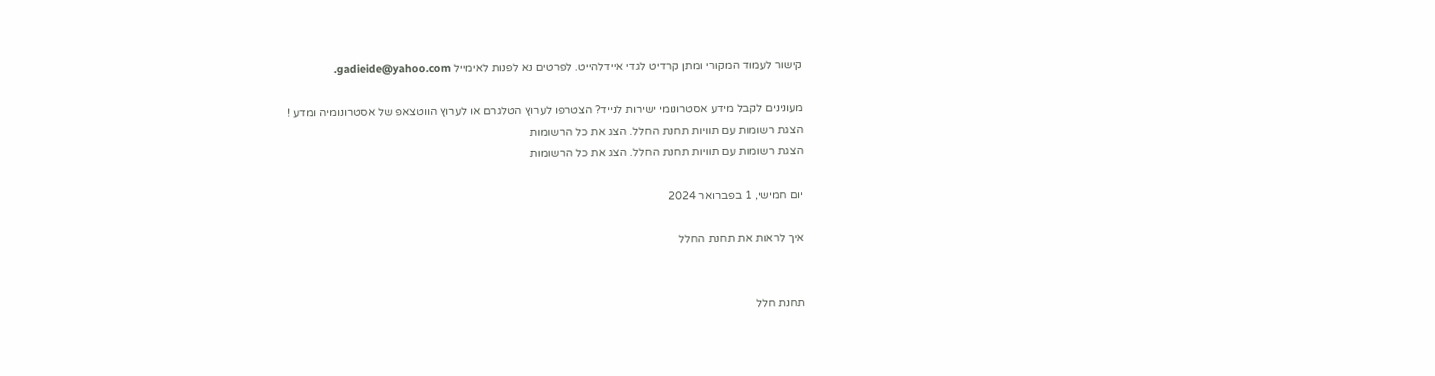קישור לעמוד המקורי ומתן קרדיט לגדי איידלהייט. לפרטים נא לפנות לאימייל gadieide@yahoo.com.

מעונינים לקבל מידע אסטרונומי ישירות לנייד? הצטרפו לערוץ הטלגרם או לערוץ הווטצאפ של אסטרונומיה ומדע !
הצגת רשומות עם תוויות תחנת החלל. הצג את כל הרשומות
הצגת רשומות עם תוויות תחנת החלל. הצג את כל הרשומות

יום חמישי, 1 בפברואר 2024

איך לראות את תחנת החלל


תחנת חלל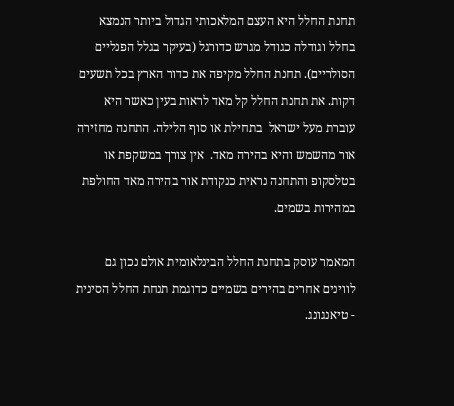תחנת החלל היא העצם המלאכותי הגדול ביותר הנמצא בחלל וגודלה כגודל מגרש כדורגל (בעיקר בגלל הפנליים הסולריים). תחנת החלל מקיפה את כדור הארץ בכל תשעים דקות. את תחנת החלל קל מאד לראות בעין כאשר היא עוברת מעל ישראל  בתחילת או סוף הלילה. התחנה מחזירה אור מהשמש והיא בהירה מאד.  אין צורך במשקפת או בטלסקופ והתחנה נראית כנקודת אור בהירה מאד החולפת במהירות בשמים.

המאמר עוסק בתחנת החלל הבינלאומית אולם נכון גם לווינים אחרים בהירים בשמיים כדוגמת תנחת החלל הסינית - טיאנגונג.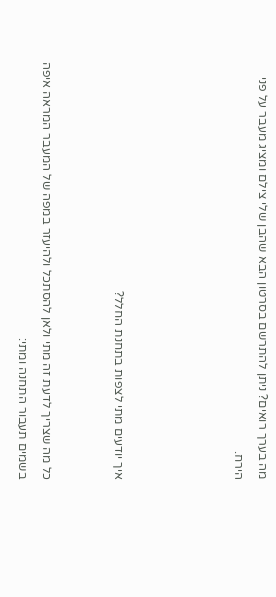מה בערך רואים? ניתן להתרשם בסרטון הבא שהבן שלי צילם ומציג מעבר על פני הירח.




איך יודעים מתי לצפות בתחנת החלל?


כל מה שצריך לדעת זה מתי ולאן להסתכל ולהיעזר במפה של המעבר המראה איפה בשמים תעבור התחנה ומתי: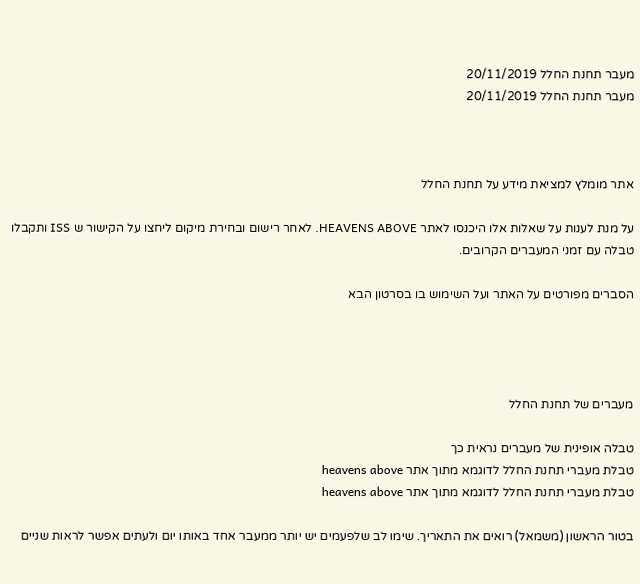מעבר תחנת החלל 20/11/2019
מעבר תחנת החלל 20/11/2019



אתר מומלץ למציאת מידע על תחנת החלל

על מנת לענות על שאלות אלו היכנסו לאתר HEAVENS ABOVE. לאחר רישום ובחירת מיקום ליחצו על הקישור ש ISS ותקבלו טבלה עם זמני המעברים הקרובים.

הסברים מפורטים על האתר ועל השימוש בו בסרטון הבא




מעברים של תחנת החלל

טבלה אופינית של מעברים נראית כך
טבלת מעברי תחנת החלל לדוגמא מתוך אתר heavens above
טבלת מעברי תחנת החלל לדוגמא מתוך אתר heavens above

בטור הראשון (משמאל) רואים את התאריך. שימו לב שלפעמים יש יותר ממעבר אחד באותו יום ולעתים אפשר לראות שניים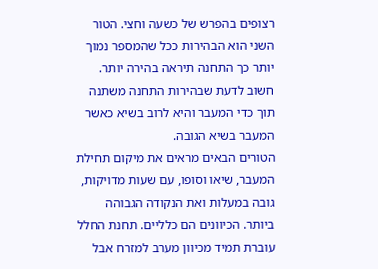רצופים בהפרש של כשעה וחצי. הטור השני הוא הבהירות ככל שהמספר נמוך יותר כך התחנה תיראה בהירה יותר. חשוב לדעת שבהירות התחנה משתנה תוך כדי המעבר והיא לרוב בשיא כאשר המעבר בשיא הגובה.
הטורים הבאים מראים את מיקום תחילת המעבר, שיאו וסופו, עם שעות מדויקות, גובה במעלות ואת הנקודה הגבוהה ביותר. הכיוונים הם כלליים. תחנת החלל עוברת תמיד מכיוון מערב למזרח אבל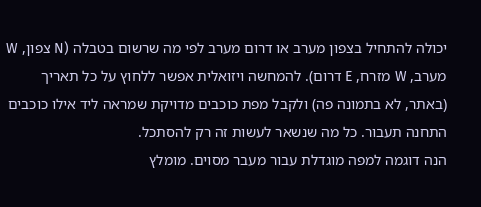יכולה להתחיל בצפון מערב או דרום מערב לפי מה שרשום בטבלה (N צפון, W מערב, W מזרח, E דרום). להמחשה ויזואלית אפשר ללחוץ על כל תאריך (באתר, לא בתמונה פה) ולקבל מפת כוכבים מדויקת שמראה ליד אילו כוכבים התחנה תעבור. כל מה שנשאר לעשות זה רק להסתכל.
הנה דוגמה למפה מוגדלת עבור מעבר מסוים. מומלץ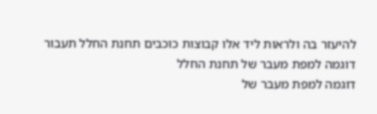להיעזר בה ולראות ליד אלו קבוצות כוכבים תחנת החלל תעבור
דוגמה למפת מעבר של תחנת החלל
דוגמה למפת מעבר של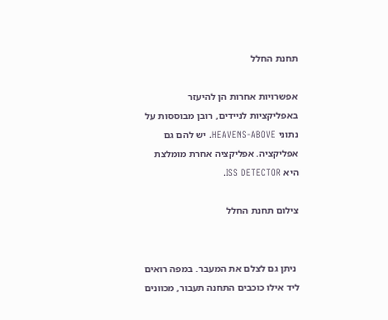תחנת החלל

אפשרויות אחרות הן להיעזר באפליקציות לניידים, רובן מבוססות על נתוני HEAVENS-ABOVE. יש להם גם אפליקציה. אפליקציה אחרת מומלצת היא ISS DETECTOR.

צילום תחנת החלל


 ניתן גם לצלם את המעבר. במפה רואים ליד אילו כוכבים התחנה תעבור, מכוונים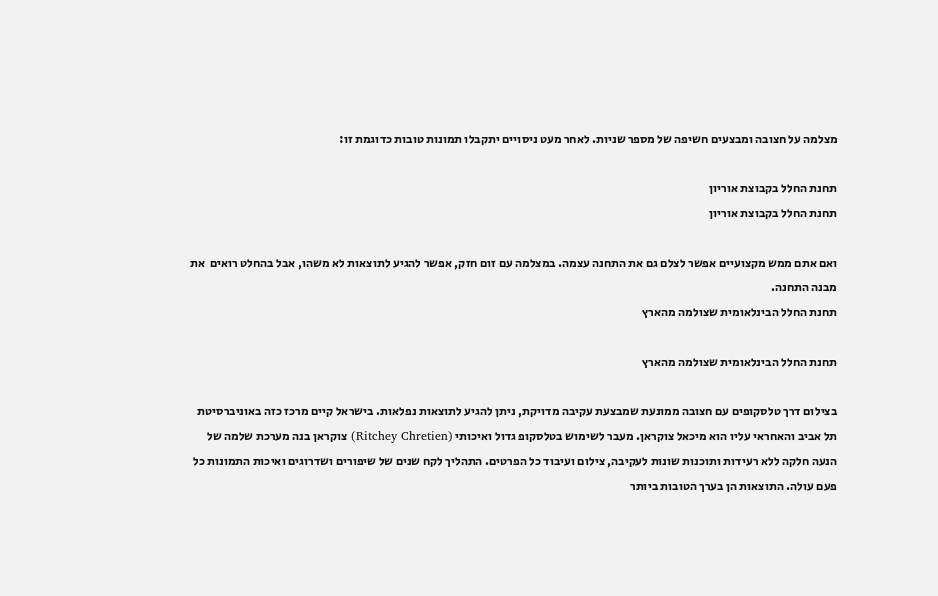מצלמה על חצובה ומבצעים חשיפה של מספר שניות. לאחר מעט ניסויים יתקבלו תמונות טובות כדוגמת זו:

תחנת החלל בקבוצת אוריון
תחנת החלל בקבוצת אוריון

ואם אתם ממש מקצועיים אפשר לצלם גם את התחנה עצמה. במצלמה עם זום חזק, אפשר להגיע לתוצאות לא משהו, אבל בהחלט רואים  את מבנה התחנה.
תחנת החלל הבינלאומית שצולמה מהארץ

תחנת החלל הבינלאומית שצולמה מהארץ

בצילום דרך טלסקופים עם חצובה ממונעת שמבצעת עקיבה מדויקת, ניתן להגיע לתוצאות נפלאות. בישראל קיים מרכז כזה באוניברסיטת תל אביב והאחראי עליו הוא מיכאל צוקראן. מעבר לשימוש בטלסקופ גדול ואיכותי (Ritchey Chretien) צוקראן בנה מערכת שלמה של הנעה חלקה ללא רעידות ותוכנות שונות לעקיבה, צילום ועיבוד כל הפרטים. התהליך לקח שנים של שיפורים ושדרוגים ואיכות התמונות כל פעם עולה. התוצאות הן בערך הטובות ביותר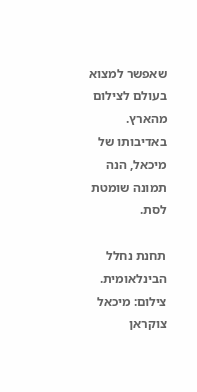שאפשר למצוא בעולם לצילום מהארץ. באדיבותו של מיכאל, הנה תמונה שומטת לסת.

תחנת נחלל הבינלאומית. צילום: מיכאל צוקראן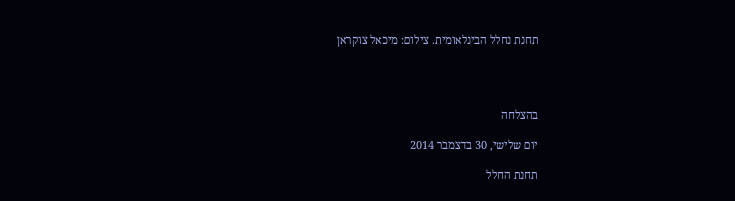תחנת נחלל הבינלאומית. צילום: מיכאל צוקראן




בהצלחה

יום שלישי, 30 בדצמבר 2014

תחנת החלל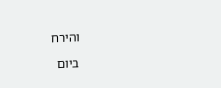והירח

ביום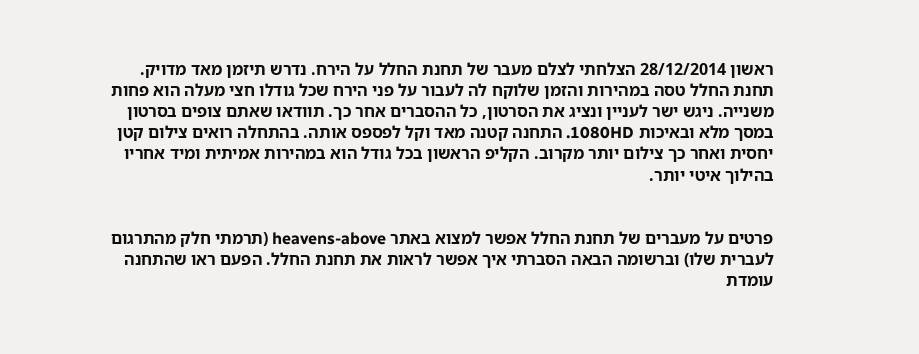ראשון 28/12/2014 הצלחתי לצלם מעבר של תחנת החלל על הירח. נדרש תיזמן מאד מדויק. תחנת החלל טסה במהירות והזמן שלוקח לה לעבור על פני הירח שכל גודלו חצי מעלה הוא פחות משנייה. ניגש ישר לעניין ונציג את הסרטון, כל ההסברים אחר כך. תוודאו שאתם צופים בסרטון במסך מלא ובאיכות 1080HD. התחנה קטנה מאד וקל לפספס אותה. בהתחלה רואים צילום קטן יחסית ואחר כך צילום יותר מקרוב. הקליפ הראשון בכל גודל הוא במהירות אמיתית ומיד אחריו בהילוך איטי יותר.


פרטים על מעברים של תחנת החלל אפשר למצוא באתר heavens-above (תרמתי חלק מהתרגום לעברית שלו) וברשומה הבאה הסברתי איך אפשר לראות את תחנת החלל. הפעם ראו שהתחנה עומדת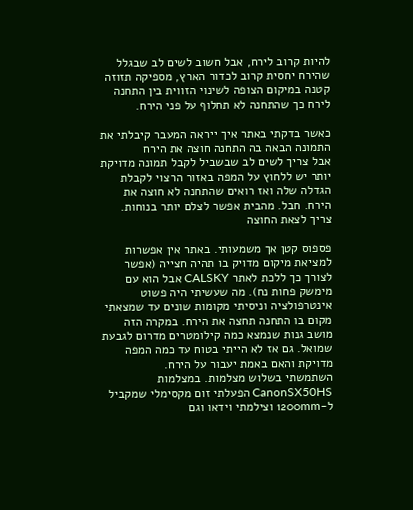להיות קרוב לירח, אבל חשוב לשים לב שבגלל שהירח יחסית קרוב לכדור הארץ, מספיקה תזוזה קטנה במיקום הצופה לשינוי הזווית בין התחנה לירח כך שהתחנה לא תחלוף על פני הירח.

כאשר בדקתי באתר איך ייראה המעבר קיבלתי את התמונה הבאה בה התחנה חוצה את הירח
אבל צריך לשים לב שבשביל לקבל תמונה מדויקת יותר יש ללחוץ על המפה באזור הרצוי לקבלת הגדלה שלה ואז רואים שהתחנה לא חוצה את הירח. חבל. מהבית אפשר לצלם יותר בנוחות. צריך לצאת החוצה

פספוס קטן אך משמעותי. באתר אין אפשרות למציאת מיקום מדויק בו תהיה חצייה (אפשר לצורך כך ללכת לאתר CALSKY אבל הוא עם מימשק פחות נח). מה שעשיתי היה פשוט אינטרפולציה וניסיתי מקומות שונים עד שמצאתי מקום בו התחנה תחצה את הירח. במקרה הזה מושב גנות שנמצא כמה קילומטרים מדרום לגבעת שמואל. גם אז לא הייתי בטוח עד כמה המפה מדויקת והאם באמת יעבור על הירח.
השתמשתי בשלוש מצלמות. במצלמות CanonSX50HS הפעלתי זום מקסימלי שמקביל ל-1200mm וצילמתי וידאו וגם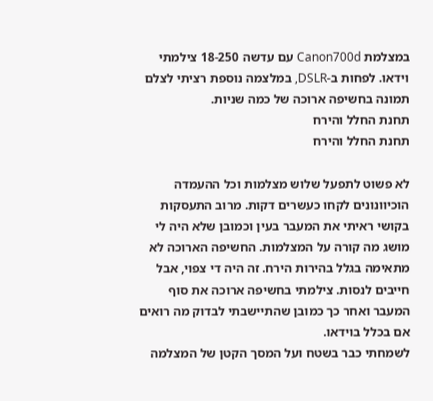במצלמת Canon700d עם עדשה 18-250 צילמתי וידאו. לפחות ב-DSLR, במלצמה נוספת רציתי לצלם תמונה בחשיפה ארוכה של כמה שניות.
תחנת החלל והירח
תחנת החלל והירח

לא פשוט לתפעל שלוש מצלמות וכל ההעמדה הוכיוונונים לקחו כעשרים דקות. מרוב התעסקות בקושי ראיתי את המעבר בעין וכמובן שלא היה לי מושג מה קורה על המצלמות. החשיפה הארוכה לא מתאימה בגלל בהירות הירח. זה היה די צפוי, אבל חייבים לנסות. צילמתי בחשיפה ארוכה את סוף המעבר ואחר כך כמובן שהתיישבתי לבדוק מה רואים אם בכלל בוידאו.
לשמחתי כבר בשטח ועל המסך הקטן של המצלמה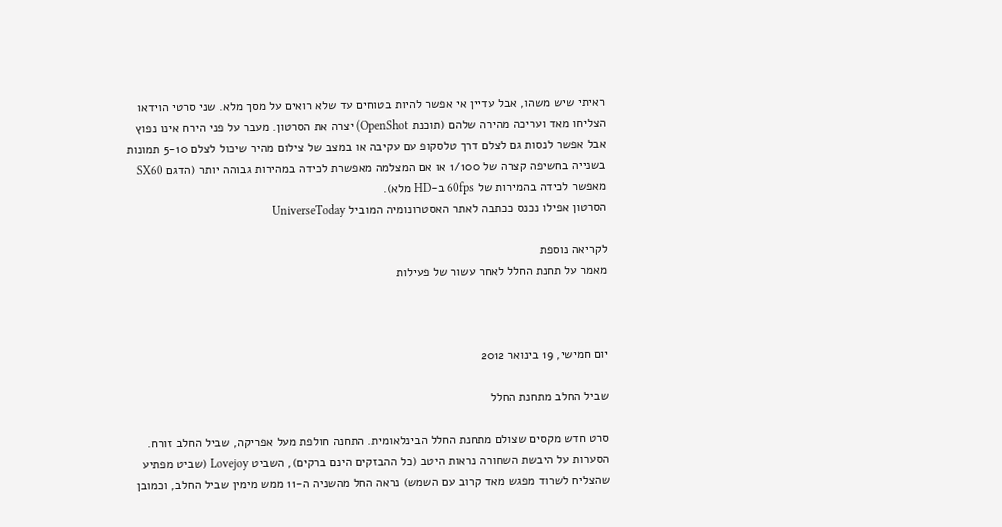ראיתי שיש משהו, אבל עדיין אי אפשר להיות בטוחים עד שלא רואים על מסך מלא. שני סרטי הוידאו הצליחו מאד ועריכה מהירה שלהם (תוכנת OpenShot) יצרה את הסרטון. מעבר על פני הירח אינו נפוץ אבל אפשר לנסות גם לצלם דרך טלסקופ עם עקיבה או במצב של צילום מהיר שיכול לצלם 5-10 תמונות בשנייה בחשיפה קצרה של 1/100 או אם המצלמה מאפשרת לכידה במהירות גבוהה יותר (הדגם SX60 מאפשר לכידה בהמירות של 60fps ב-HD מלא).
הסרטון אפילו נכנס ככתבה לאתר האסטרונומיה המוביל UniverseToday

לקריאה נוספת
מאמר על תחנת החלל לאחר עשור של פעילות



יום חמישי, 19 בינואר 2012

שביל החלב מתחנת החלל

סרט חדש מקסים שצולם מתחנת החלל הבינלאומית. התחנה חולפת מעל אפריקה, שביל החלב זורח. הסערות על היבשת השחורה נראות היטב (כל ההבזקים הינם ברקים), השביט Lovejoy (שביט מפתיע שהצליח לשרוד מפגש מאד קרוב עם השמש) נראה החל מהשניה ה-11 ממש מימין שביל החלב, וכמובן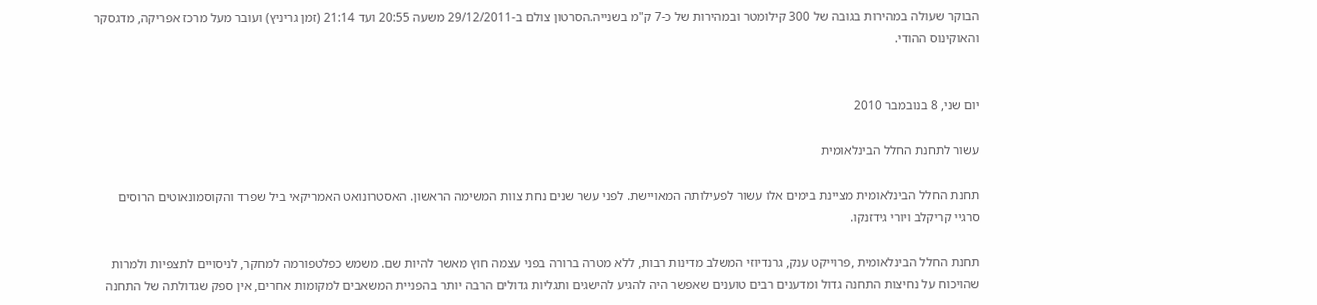הבוקר שעולה במהירות בגובה של 300 קילומטר ובמהירות של כ-7 ק"מ בשנייה.הסרטון צולם ב-29/12/2011 משעה 20:55 ועד 21:14 (זמן גריניץ) ועובר מעל מרכז אפריקה, מדגסקר והאוקינוס ההודי.


יום שני, 8 בנובמבר 2010

עשור לתחנת החלל הבינלאומית

תחנת החלל הבינלאומית מציינת בימים אלו עשור לפעילותה המאויישת. לפני עשר שנים נחת צוות המשימה הראשון. האסטרונואט האמריקאי ביל שפרד והקוסמונאוטים הרוסים סרגיי קריקלב ויורי גידזנקו.

תחנת החלל הבינלאומית ,פרוייקט ענק, גרנדיוזי המשלב מדינות רבות, ללא מטרה ברורה בפני עצמה חוץ מאשר להיות שם. משמש כפלטפורמה למחקר, לניסויים לתצפיות ולמרות שהויכוח על נחיצות התחנה גדול ומדענים רבים טוענים שאפשר היה להגיע להישגים ותגליות גדולים הרבה יותר בהפניית המשאבים למקומות אחרים, אין ספק שגדולתה של התחנה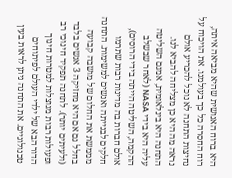היא ברוח האנושית שהיא מביאה איתה, רוח החסרה כל כך בעולמנו. את הויכוח על נחיצות התחנה לא נוכל להכריע אולם נראה מה היא כן מצליחה להביא לנו.
התחנה היא בינלאומית, אמנם השליטה עליה היא בידי NASA (לאחר שבשלב ההקמה, השליטה הייתה בידי הרוסים), אולם חברות בה מדינות רבות שתרמו חלקים לבנייתה ואנשים למשימות. התחנה מממשת את החלום של מושבה קבועה בחלל גם אם היא מחזיקה 3 אנשים בלבד (ולעיתים יותר). לתחנה תפקיד חינוכי רב ופעולות רבות מנוצלות למטרות חינוך הדור הבא של ילדי העולם לפיתוחים טכנולוגיים. את התחנה ניתן לראות בעין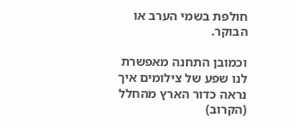חולפת בשמי הערב או הבוקר.

וכמובן התחנה מאפשרת לנו שפע של צילומים איך נראה כדור הארץ מהחלל (הקרוב)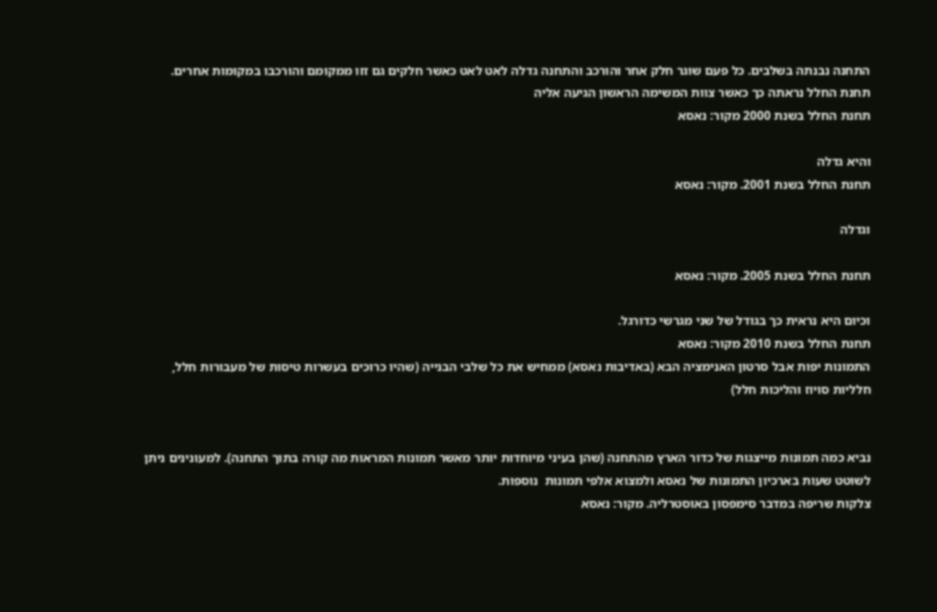התחנה נבנתה בשלבים. כל פעם שוגר חלק אחר והורכב והתחנה גדלה לאט לאט כאשר חלקים גם זזו ממקומם והורכבו במקומות אחרים.
תחנת החלל נראתה כך כאשר צוות המשימה הראשון הגיעה אליה
תחנת החלל בשנת 2000 מקור: נאסא

והיא גדלה
תחנת החלל בשנת 2001. מקור: נאסא

וגדלה

תחנת החלל בשנת 2005. מקור: נאסא

וכיום היא נראית כך בגודל של שני מגרשי כדורגל.
תחנת החלל בשנת 2010 מקור: נאסא
התמונות יפות אבל סרטון האנימציה הבא (באדיבות נאסא) ממחיש את כל שלבי הבנייה (שהיו כרוכים בעשרות טיסות של מעבורות חלל, חלליות סויוז והליכות חלל)


נביא כמה תמונות מייצגות של כדור הארץ מהתחנה (שהן בעיני מיוחדות יותר מאשר תמונות המראות מה קורה בתוך התחנה). למעונינים ניתן לשוטט שעות בארכיון התמונות של נאסא ולמצוא אלפי תמונות  נוספות.
צלקות שריפה במדבר סימפסון באוסטרליה. מקור: נאסא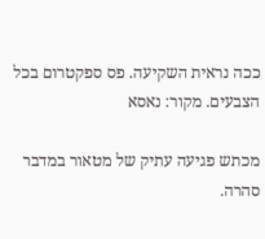ככה נראית השקיעה. פס ספקטרום בכל הצבעים. מקור: נאסא

מכתש פגיעה עתיק של מטאור במדבר סהרה.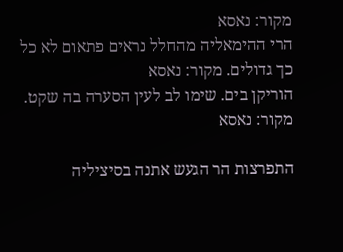מקור: נאסא
הרי ההימאליה מהחלל נראים פתאום לא כל כך גדולים. מקור: נאסא
הוריקן בים. שימו לב לעין הסערה בה שקט. מקור: נאסא

התפרצות הר הגעש אתנה בסיציליה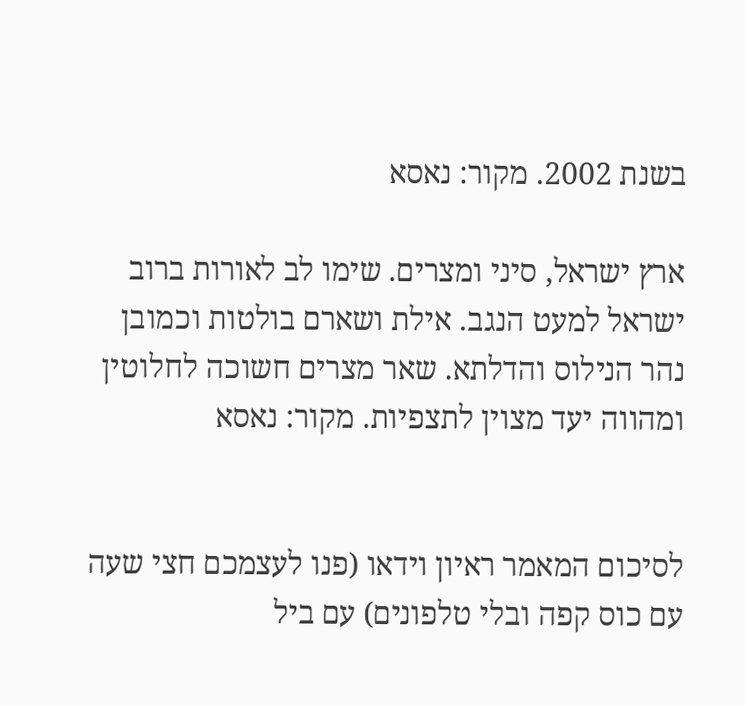בשנת 2002. מקור: נאסא

ארץ ישראל, סיני ומצרים. שימו לב לאורות ברוב ישראל למעט הנגב. אילת ושארם בולטות וכמובן נהר הנילוס והדלתא. שאר מצרים חשוכה לחלוטין ומהווה יעד מצוין לתצפיות. מקור: נאסא


לסיכום המאמר ראיון וידאו (פנו לעצמכם חצי שעה עם כוס קפה ובלי טלפונים) עם ביל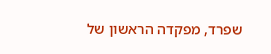שפרד, מפקדה הראשון של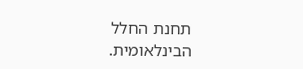תחנת החלל הבינלאומית.